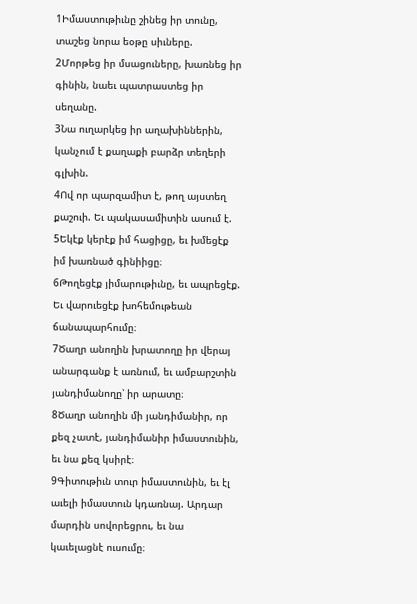1Իմաստութիւնը շինեց իր տունը, տաշեց նորա եօթը սիւները.
2Մորթեց իր մսացուները, խառնեց իր գինին, նաեւ պատրաստեց իր սեղանը.
3Նա ուղարկեց իր աղախիններին, կանչում է քաղաքի բարձր տեղերի գլխին.
4Ով որ պարզամիտ է, թող այստեղ քաշուի. Եւ պակասամիտին ասում է.
5Եկէք կերէք իմ հացիցը, եւ խմեցէք իմ խառնած գինիիցը։
6Թողեցէք յիմարութիւնը, եւ ապրեցէք. Եւ վարուեցէք խոհեմութեան ճանապարհումը։
7Ծաղր անողին խրատողը իր վերայ անարգանք է առնում, եւ ամբարշտին յանդիմանողը՝ իր արատը։
8Ծաղր անողին մի յանդիմանիր, որ քեզ չատէ, յանդիմանիր իմաստունին, եւ նա քեզ կսիրէ։
9Գիտութիւն տուր իմաստունին, եւ էլ աւելի իմաստուն կդառնայ. Արդար մարդին սովորեցրու, եւ նա կաւելացնէ ուսումը։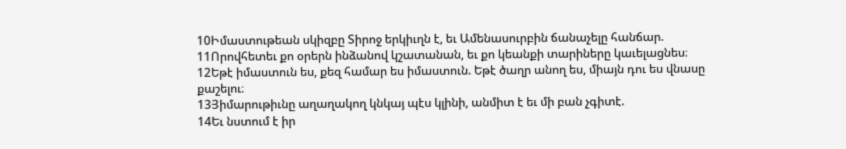10Իմաստութեան սկիզբը Տիրոջ երկիւղն է, եւ Ամենասուրբին ճանաչելը հանճար.
11Որովհետեւ քո օրերն ինձանով կշատանան, եւ քո կեանքի տարիները կաւելացնես։
12Եթէ իմաստուն ես, քեզ համար ես իմաստուն. Եթէ ծաղր անող ես, միայն դու ես վնասը քաշելու։
13Յիմարութիւնը աղաղակող կնկայ պէս կլինի, անմիտ է եւ մի բան չգիտէ.
14Եւ նստում է իր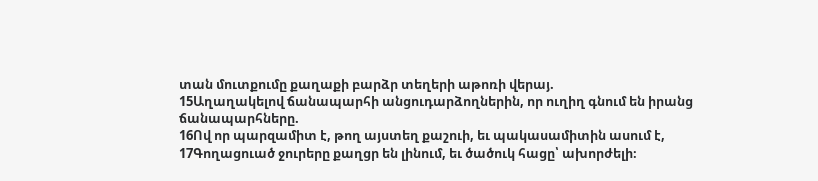տան մուտքումը քաղաքի բարձր տեղերի աթոռի վերայ.
15Աղաղակելով ճանապարհի անցուդարձողներին, որ ուղիղ գնում են իրանց ճանապարհները.
16Ով որ պարզամիտ է, թող այստեղ քաշուի, եւ պակասամիտին ասում է,
17Գողացուած ջուրերը քաղցր են լինում, եւ ծածուկ հացը՝ ախորժելի։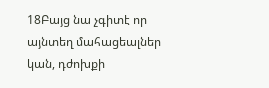18Բայց նա չգիտէ որ այնտեղ մահացեալներ կան, դժոխքի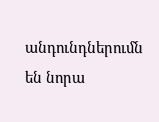անդունդներումն են նորա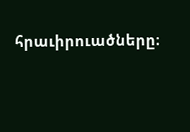հրաւիրուածները։